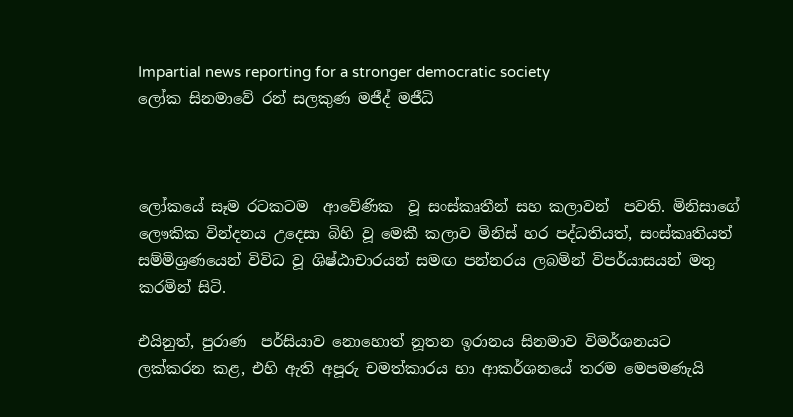Impartial news reporting for a stronger democratic society
ලෝක සිනමාවේ රන් සලකුණ මජීද් මජීධි



ලෝකයේ සෑම රටකටම  ආවේණික  වූ සංස්කෘතීන් සහ කලාවන්  පවති. මිනිසාගේ ලෞකික වින්දනය උදෙසා බිහි වූ මෙකී කලාව මිනිස් හර පද්ධතියත්, සංස්කෘතියත් සම්මිශ්‍රණයෙන් විවිධ වූ ශිෂ්ඨාචාරයන් සමඟ පන්නරය ලබමින් විපර්යාසයන් මතු කරමින් සිටි.

එයිනුත්, පුරාණ  පර්සියාව නොහොත් නූතන ඉරානය සිනමාව විමර්ශනයට  ලක්කරන කළ, එහි ඇති අපූරු චමත්කාරය හා ආකර්ශනයේ තරම මෙපමණැයි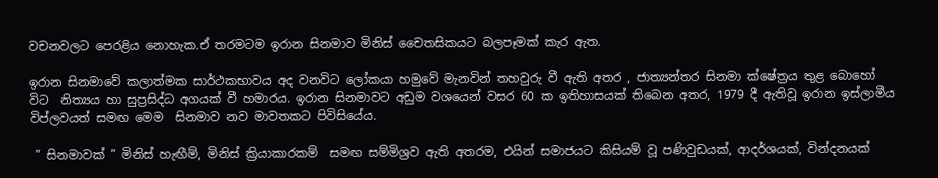වචනවලට පෙරළිය නොහැක.ඒ තරමටම ඉරාන සිනමාව මිනිස් චෛතසිකයට බලපෑමක් කැර ඇත.

ඉරාන සිනමාවේ කලාත්මක සාර්ථකභාවය අද වනවිට ලෝකයා හමුවේ මැනවින් තහවුරු වී ඇති අතර , ජාත්‍යන්තර සිනමා ක්ෂේත්‍රය තුළ බොහෝ විට  නිත්‍යය හා සුප්‍රසිද්ධ අගයක් වී හමාරය. ඉරාන සිනමාවට අඩුම වශයෙන් වසර 60 ක ඉතිහාසයක් තිබෙන අතර, 1979 දී ඇතිවූ ඉරාන ඉස්ලාමීය විප්ලවයත් සමඟ මෙම  සිනමාව නව මාවතකට පිවිසියේය.

 ” සිනමාවක් ” මිනිස් හැඟීම්, මිනිස් ක්‍රියාකාරකම්  සමඟ සම්මිශ්‍රව ඇති අතරම, එයින් සමාජයට කිසියම් වූ පණිවුඩයක්, ආදර්ශයක්, වින්දනයක්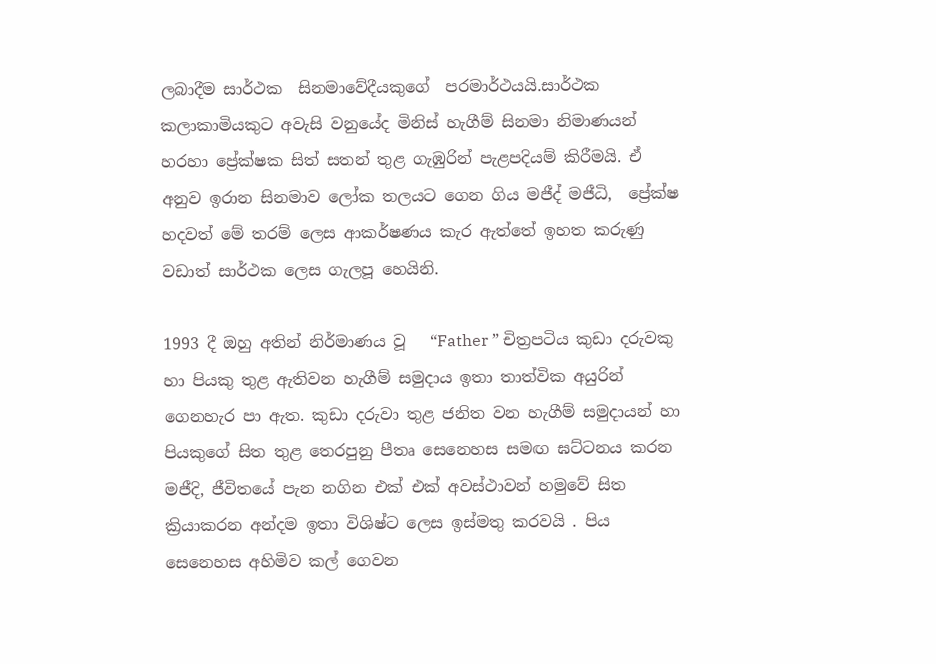ලබාදීම සාර්ථක  සිනමාවේදීයකුගේ  පරමාර්ථයයි.සාර්ථක කලාකාමියකුට අවැසි වනුයේද මිනිස් හැගීම් සිනමා නිමාණයන් හරහා ප්‍රේක්ෂක සිත් සතන් තුළ ගැඹුරින් පැළපදියම් කිරීමයි. ඒ අනුව ඉරාන සිනමාව ලෝක තලයට ගෙන ගිය මජීද් මජීධි,  ප්‍රේක්ෂ හදවත් මේ තරම් ලෙස ආකර්ෂණය කැර ඇත්තේ ඉහත කරුණු වඩාත් සාර්ථක ලෙස ගැලපූ හෙයිනි.

1993 දී ඔහු අතින් නිර්මාණය වූ   “Father ” චිත්‍රපටිය කුඩා දරුවකු හා පියකු තුළ ඇතිවන හැගීම් සමුදාය ඉතා තාත්වික අයුරින් ගෙනහැර පා ඇත. කුඩා දරුවා තුළ ජනිත වන හැගීම් සමුදායන් හා පියකුගේ සිත තුළ තෙරපුනු පීතෘ සෙනෙහස සමඟ ඝට්ටනය කරන මජීදි, ජීවිතයේ පැන නගින එක් එක් අවස්ථාවන් හමුවේ සිත ක්‍රියාකරන අන්දම ඉතා විශිෂ්ට ලෙස ඉස්මතු කරවයි . පිය සෙනෙහස අහිමිව කල් ගෙවන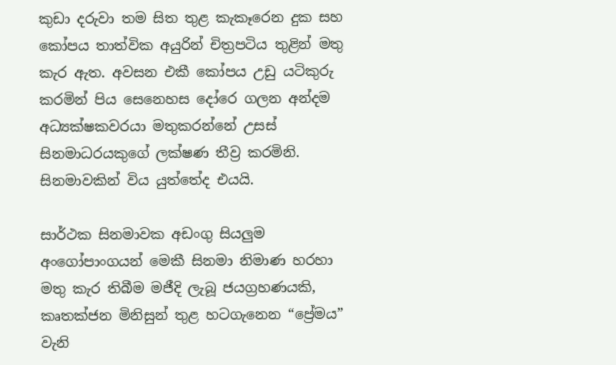කුඩා දරුවා තම සිත තුළ කැකෑරෙන දුක සහ කෝපය තාත්වික අයුරින් චිත්‍රපටිය තුළින් මතු කැර ඇත. අවසන එකී කෝපය උඩු යටිකුරු කරමින් පිය සෙනෙහස දෝරෙ ගලන අන්දම අධ්‍යක්ෂකවරයා මතුකරන්නේ උසස් සිනමාධරයකුගේ ලක්ෂණ තීව්‍ර කරමිනි. සිනමාවකින් විය යුත්තේද එයයි.

සාර්ථක සිනමාවක අඩංගු සියලුම අංගෝපාංගයන් මෙකී සිනමා නිමාණ හරහා මතු කැර තිබීම මජීදි ලැබූ ජයග්‍රහණයකි, කෘතක්ජන මිනිසුන් තුළ හටගැනෙන “ප්‍රේමය” වැනි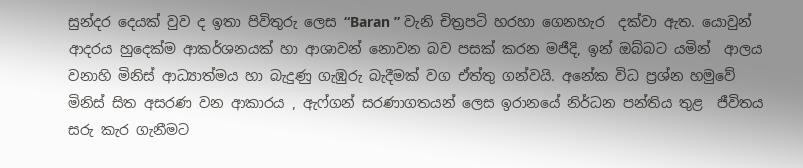සුන්දර දෙයක් වුව ද ඉතා පිවිතුරු ලෙස “Baran ” වැනි චිත්‍රපටි හරහා ගෙනහැර  දක්වා ඇත. යොවුන් ආදරය හුදෙක්ම ආකර්ශනයක් හා ආශාවන් නොවන බව පසක් කරන මජීදි, ඉන් ඔබ්බට යමින්  ආලය වනාහි මිනිස් ආධ්‍යාත්මය හා බැදුණු ගැඹුරු බැදීමක් වග ඒත්තු ගන්වයි. අනේක විධ ප්‍රශ්න හමුවේ මිනිස් සිත අසරණ වන ආකාරය , ඇෆ්ගන් සරණාගතයන් ලෙස ඉරානයේ නිර්ධන පන්තිය තුළ  ජීවිතය සරු කැර ගැනීමට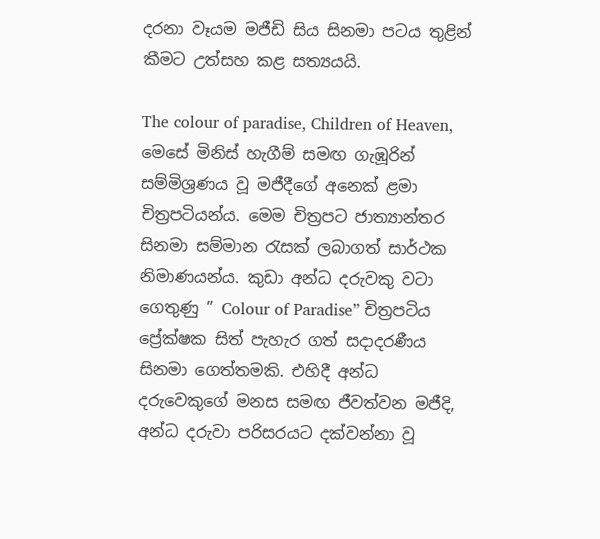දරනා වෑයම මජීඩි සිය සිනමා පටය තුළින් කීමට උත්සහ කළ සත්‍යයයි.

The colour of paradise, Children of Heaven, මෙසේ මිනිස් හැගීම් සමඟ ගැඹූරින් සම්මිශ්‍රණය වූ මජීදීගේ අනෙක් ළමා චිත්‍රපටියන්ය. මෙම චිත්‍රපට ජාත්‍යාන්තර සිනමා සම්මාන රැසක් ලබාගත් සාර්ථක නිමාණයන්ය. කුඩා අන්ධ දරුවකු වටා ගෙතුණු ” Colour of Paradise” චිත්‍රපටිය ප්‍රේක්ෂක සිත් පැහැර ගත් සදාදරණීය සිනමා ගෙත්තමකි. එහිදී අන්ධ දරුවෙකුගේ මනස සමඟ ජීවත්වන මජීදි, අන්ධ දරුවා පරිසරයට දක්වන්නා වූ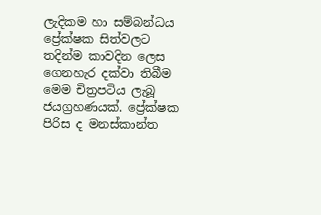ලැදිකම හා සම්බන්ධය  ප්‍රේක්ෂක සිත්වලට තදින්ම කාවදින ලෙස ගෙනහැර දක්වා තිබීම මෙම චිත්‍රපටිය ලැබූ ජයග්‍රහණයක්. ප්‍රේක්ෂක පිරිස ද මනස්කාන්ත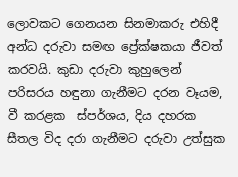ලොවකට ගෙනයන සිනමාකරු එහිදී අන්ධ දරුවා සමඟ ප්‍රේක්ෂකයා ජීවත් කරවයි. කුඩා දරුවා කුහුලෙන් පරිසරය හඳුනා ගැනීමට දරන වෑයම,  වී කරළක  ස්පර්ශය, දිය දහරක සීතල විද දරා ගැනීමට දරුවා උත්සුක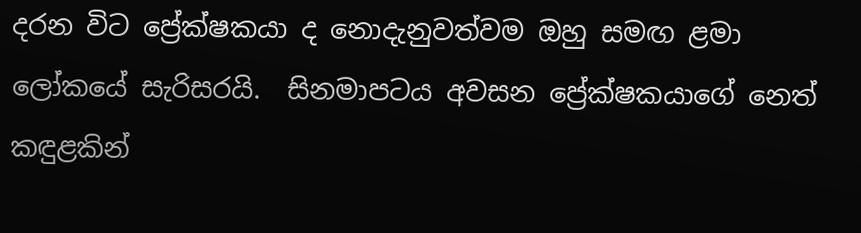දරන විට ප්‍රේක්ෂකයා ද නොදැනුවත්වම ඔහු සමඟ ළමා ලෝකයේ සැරිසරයි.  සිනමාපටය අවසන ප්‍රේක්ෂකයාගේ නෙත්  කඳුළකින්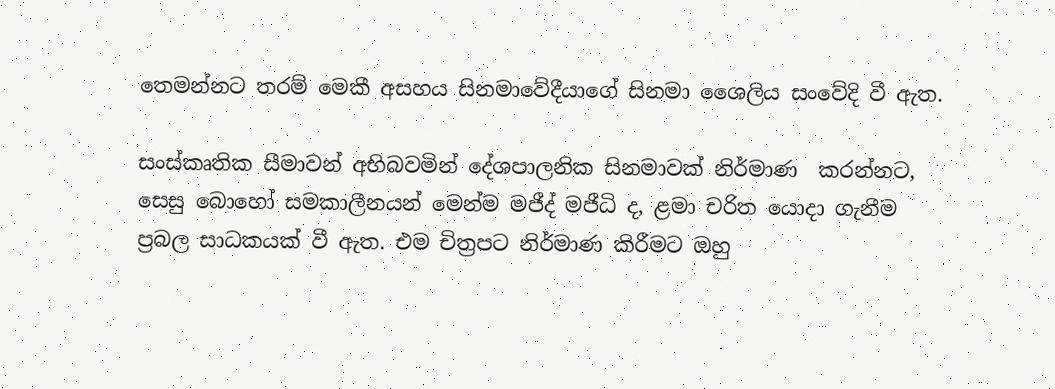තෙමන්නට තරම් මෙකී අසහය සිනමාවේදීයාගේ සිනමා ශෛලිය සංවේදි වී ඇත.

සංස්කෘතික සීමාවන් අභිබවමින් දේශපාලනික සිනමාවක් නිර්මාණ  කරන්නට, සෙසු බොහෝ සමකාලීනයන් මෙන්ම මජීද් මජීධි ද, ළමා චරිත යොදා ගැනීම ප්‍රබල සාධකයක් වී ඇත. එම චිත්‍රපට නිර්මාණ කිරීමට ඔහු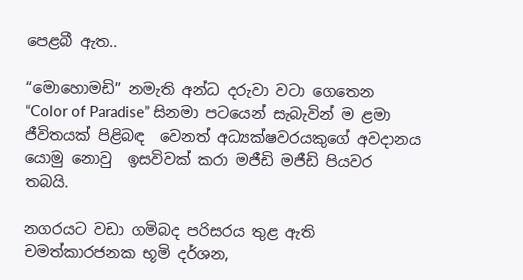පෙළබී ඇත..

“මොහොමඩි” නමැති අන්ධ දරුවා වටා ගෙතෙන “Color of Paradise” සිනමා පටයෙන් සැබැවින් ම ළමා ජීවිතයක් පිළිබඳ  වෙනත් අධ්‍යක්ෂවරයකුගේ අවදානය යොමු නොවු  ඉසවිවක් කරා මජීඩි මජීඩි පියවර තබයි.

නගරයට වඩා ගමිබද පරිසරය තුළ ඇති චමත්කාරජනක භූමි දර්ශන,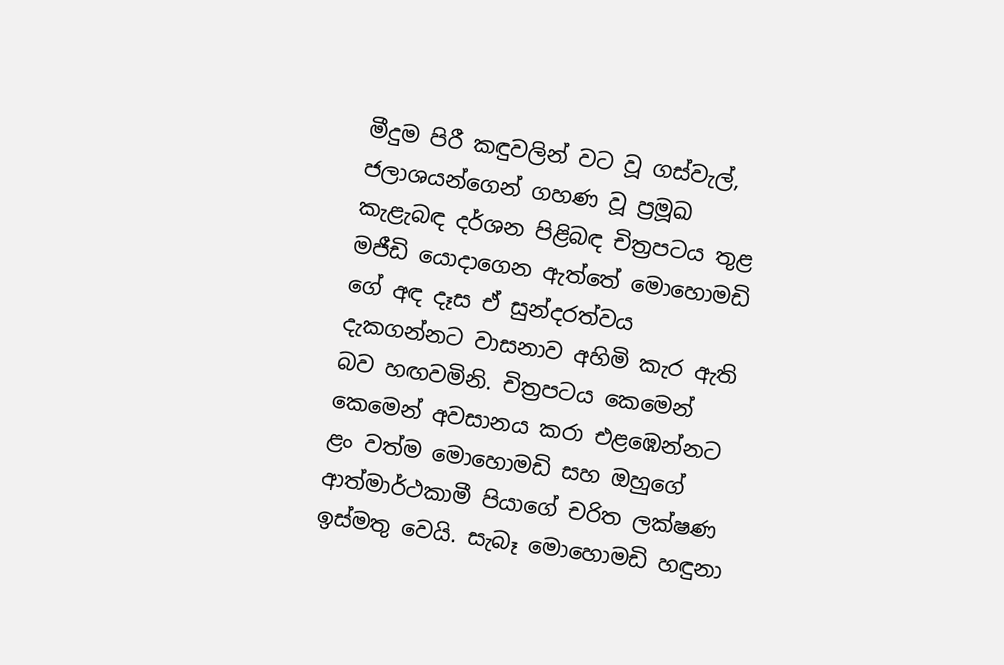මීදුම පිරී කඳුවලින් වට වූ ගස්වැල්, ජලාශයන්ගෙන් ගහණ වූ ප්‍රමූඛ කැළැබඳ දර්ශන පිළිබඳ චිත්‍රපටය තුළ මජීඩි යොදාගෙන ඇත්තේ මොහොමඩි ගේ අඳ දෑස ඒ සුන්දරත්වය දැකගන්නට වාසනාව අහිමි කැර ඇති බව හඟවමිනි. චිත්‍රපටය කෙමෙන් කෙමෙන් අවසානය කරා එළඹෙන්නට ළං වත්ම මොහොමඩි සහ ඔහුගේ ආත්මාර්ථකාමී පියාගේ චරිත ලක්ෂණ ඉස්මතු වෙයි. සැබෑ මොහොමඩි හඳුනා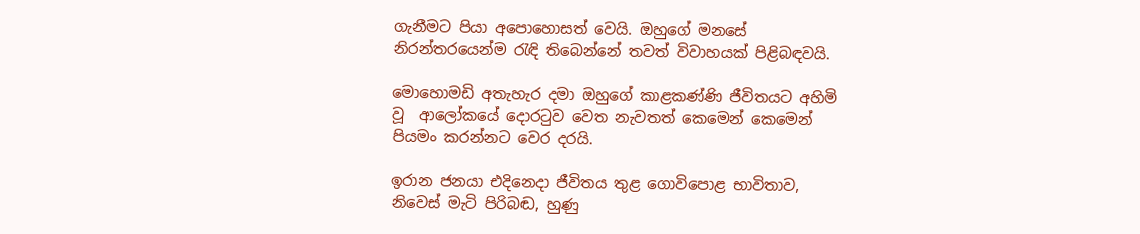ගැනීමට පියා අපොහොසත් වෙයි. ඔහුගේ මනසේ නිරන්තරයෙන්ම රැඳි තිබෙන්නේ තවත් විවාහයක් පිළිබඳවයි.

මොහොමඩි අතැහැර දමා ඔහුගේ කාළකණ්ණි ජීවිතයට අහිමි වූ  ආලෝකයේ දොරටුව වෙත නැවතත් කෙමෙන් කෙමෙන් පියමං කරන්නට වෙර දරයි.

ඉරාන ජනයා එදිනෙදා ජීවිතය තුළ ගොවිපොළ භාවිතාව, නිවෙස් මැටි පිරිබඬ, හුණු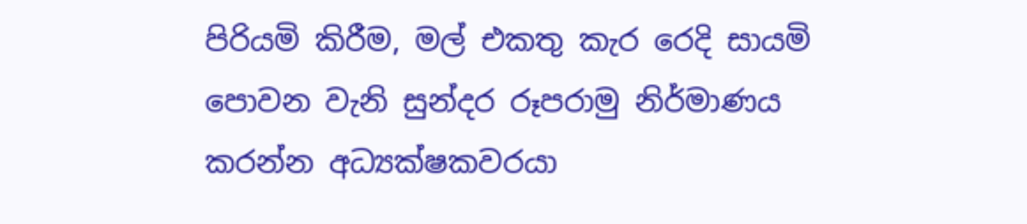පිරියමි කිරීම, මල් එකතු කැර රෙදි සායමි පොවන වැනි සුන්දර රූපරාමු නිර්මාණය කරන්න අධ්‍යක්ෂකවරයා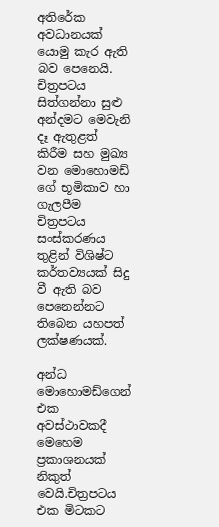අතිරේක අවධානයක් යොමු කැර ඇති බව පෙනෙයි. චිත්‍රපටය සිත්ගන්නා සුළු අන්දමට මෙවැනි දෑ ඇතුළත් කිරීම සහ මුඛ්‍ය වන මොහොමඩ් ගේ භූමිකාව හා ගැලපීම චිත්‍රපටය සංස්කරණය තුළින් විශිෂ්ට කර්තව්‍යයක් සිදු වී ඇති බව පෙනෙන්නට තිබෙන යහපත් ලක්ෂණයක්.

අන්ධ මොහොමඩ්ගෙන් එක අවස්ථාවකදී මෙහෙම ප්‍රකාශනයක් නිකුත් වෙයි.චිත්‍රපටය එක මිටකට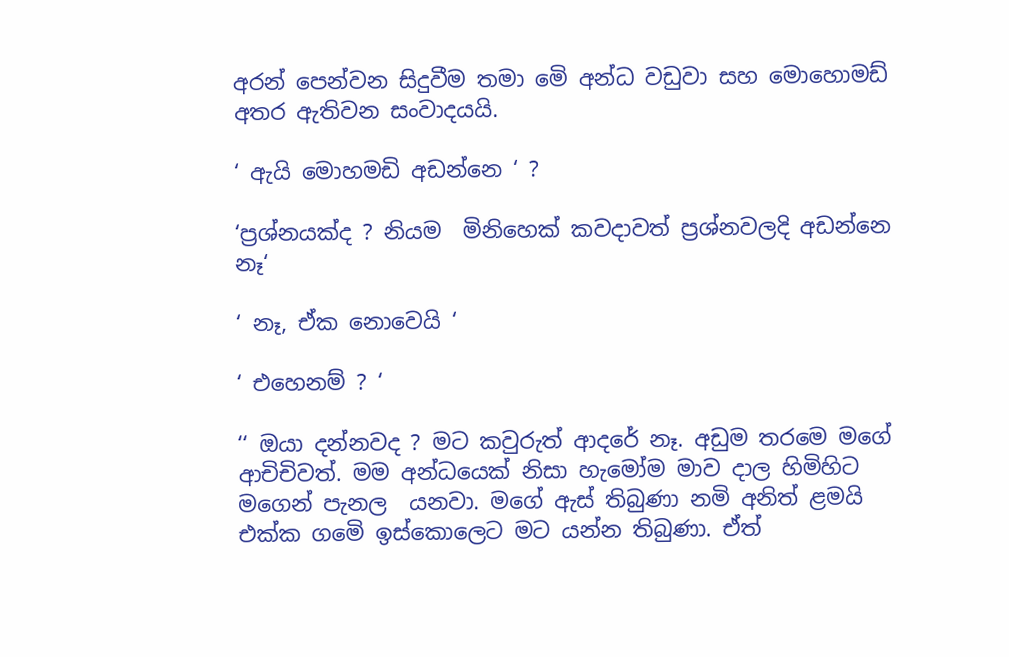අරන් පෙන්වන සිදුවීම තමා මෙි අන්ධ වඩුවා සහ මොහොමඩ් අතර ඇතිවන සංවාදයයි.

‘ ඇයි මොහමඩි අඩන්නෙ ‘ ?

‘ප්‍රශ්නයක්ද ? නියම  මිනිහෙක් කවදාවත් ප්‍රශ්නවලදි අඩන්නෙ නෑ‘

‘ නෑ, ඒක නොවෙයි ‘

‘ එහෙනම් ? ‘

‘‘ ඔයා දන්නවද ? මට කවුරුත් ආදරේ නෑ. අඩුම තරමෙ මගේ ආචිචිවත්. මම අන්ධයෙක් නිසා හැමෝම මාව දාල හිමිහිට මගෙන් පැනල  යනවා. මගේ ඇස් තිබුණා නමි අනිත් ළමයි එක්ක ගමෙි ඉස්කොලෙට මට යන්න තිබුණා. ඒත්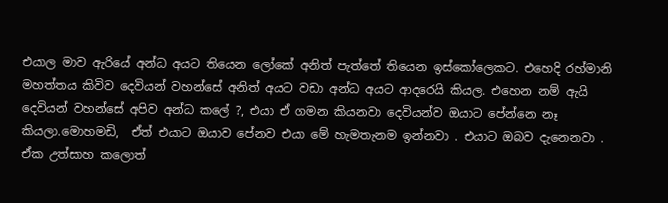එයාල මාව ඇරියේ අන්ධ අයට තියෙන ලෝකේ අනිත් පැත්තේ තියෙන ඉස්කෝලෙකට. එහෙදි රහ්මානි මහත්තය කිවිව දෙවියන් වහන්සේ අනිත් අයට වඩා අන්ධ අයට ආදරෙයි කියල. එහෙන නම් ඇයි දෙවියන් වහන්සේ අපිව අන්ධ කලේ ?, එයා ඒ ගමන කියනවා දෙවියන්ව ඔයාට පේන්නෙ නෑ  කියලා.මොහමඩි,  ඒත් එයාට ඔයාව පේනව එයා මේ හැමතැනම ඉන්නවා . එයාට ඔබව දැනෙනවා . ඒක උත්සාහ කලොත්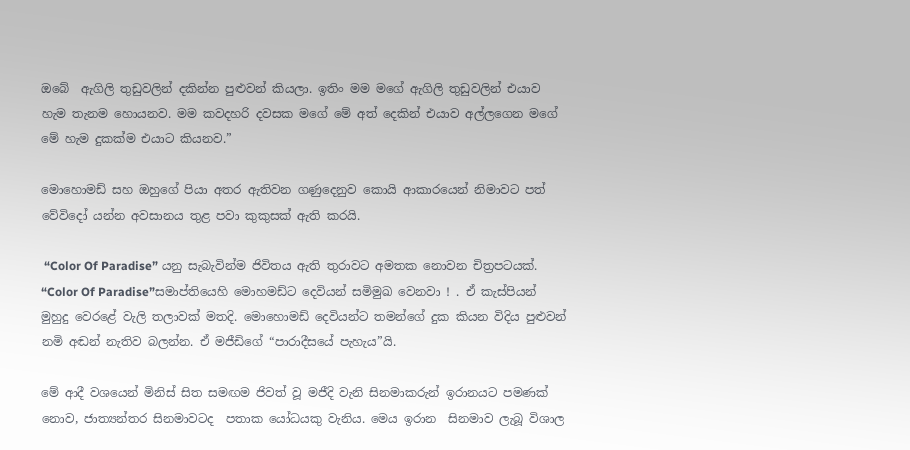ඔබේ  ඇගිලි තුඩුවලින් දකින්න පුළුවන් කියලා. ඉතිං මම මගේ ඇගිලි තුඩුවලින් එයාව හැම තැනම හොයනව. මම කවදහරි දවසක මගේ මේ අත් දෙකින් එයාව අල්ලගෙන මගේ මේ හැම දුකක්ම එයාට කියනව.”

මොහොමඩ් සහ ඔහුගේ පියා අතර ඇතිවන ගණුදෙනුව කොයි ආකාරයෙන් නිමාවට පත් වේවිදෝ යන්න අවසානය තුළ පවා කුකුසක් ඇති කරයි.

 “Color Of Paradise” යනු සැබැවින්ම ජිවිතය ඇති තුරාවට අමතක නොවන චිත්‍රපටයක්. “Color Of Paradise”සමාප්තියෙහි මොහමඩ්ට දෙවියන් සමිමුඛ වෙනවා ! . ඒ කැස්පියන් මුහුදු වෙරළේ වැලි තලාවක් මතදි. මොහොමඩ් දෙවියන්ට තමන්ගේ දුක කියන විදිය පුළුවන් නමි අඬන් නැතිව බලන්න. ඒ මජීඩිගේ “පාරාදීසයේ පැහැය”යි.

මේ ආදී වශයෙන් මිනිස් සිත සමඟම ජිවත් වූ මජීදි වැනි සිනමාකරුන් ඉරානයට පමණක් නොව, ජාත්‍යන්තර සිනමාවටද  පතාක යෝධයකු වැනිය. මෙය ඉරාන  සිනමාව ලැබූ විශාල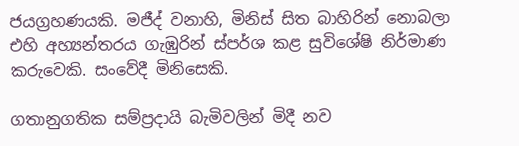ජයග්‍රහණයකි. මජීද් වනාහි, මිනිස් සිත බාහිරින් නොබලා එහි අහ්‍යන්තරය ගැඹුරින් ස්පර්ශ කළ සුවිශේෂි නිර්මාණ  කරුවෙකි. සංවේදී මිනිසෙකි.

ගතානුගතික සම්ප්‍රදායි බැමිවලින් මිදී නව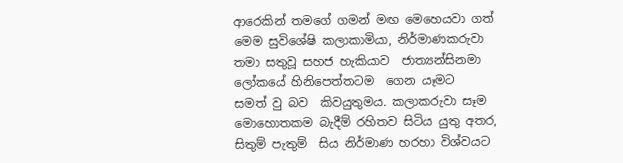ආරෙකින් තමගේ ගමන් මඟ මෙහෙයවා ගත්  මෙම සුවිශේෂි කලාකාමියා, නිර්මාණකරුවා තමා සතුවූ සහජ හැකියාව  ජාත්‍යන්සිනමා ලෝකයේ හිනිපෙත්තටම  ගෙන යෑමට  සමත් වු බව  කිවයුතුමය. කලාකරුවා සෑම මොහොතකම බැදීම් රහිතව සිටිය යුතු අතර, සිතුම් පැතුම්  සිය නිර්මාණ හරහා විශ්වයට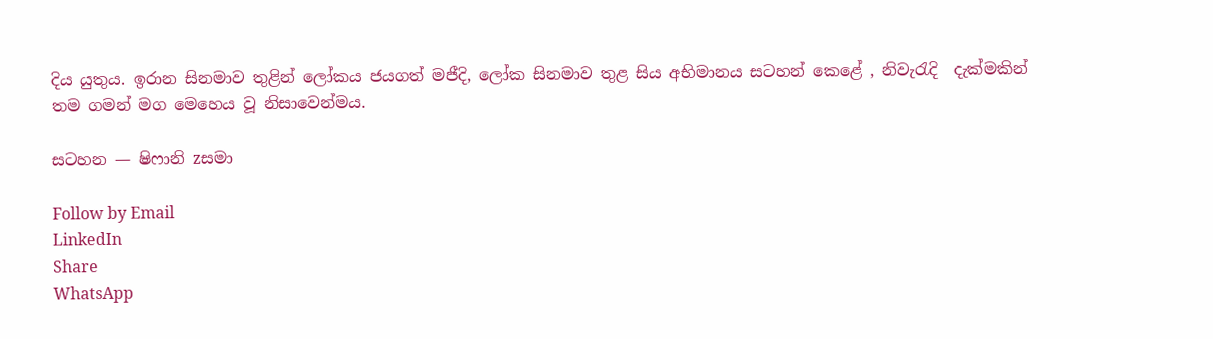දිය යුතුය. ඉරාන සිනමාව තුළින් ලෝකය ජයගත් මජීදි, ලෝක සිනමාව තුළ සිය අභිමානය සටහන් කෙළේ , නිවැරැදි  දැක්මකින් තම ගමන් මග මෙහෙය වූ නිසාවෙන්මය.

සටහන — ෂිෆානි zසමා

Follow by Email
LinkedIn
Share
WhatsApp